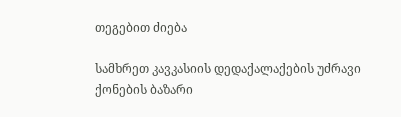თეგებით ძიება

სამხრეთ კავკასიის დედაქალაქების უძრავი ქონების ბაზარი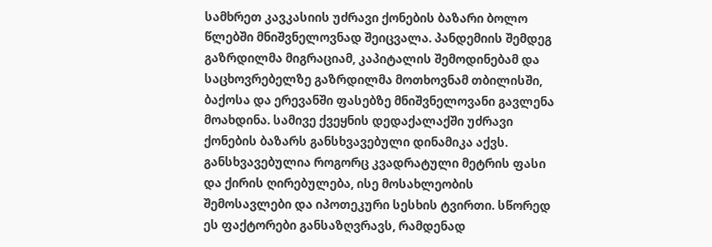სამხრეთ კავკასიის უძრავი ქონების ბაზარი ბოლო წლებში მნიშვნელოვნად შეიცვალა. პანდემიის შემდეგ გაზრდილმა მიგრაციამ, კაპიტალის შემოდინებამ და საცხოვრებელზე გაზრდილმა მოთხოვნამ თბილისში, ბაქოსა და ერევანში ფასებზე მნიშვნელოვანი გავლენა მოახდინა. სამივე ქვეყნის დედაქალაქში უძრავი ქონების ბაზარს განსხვავებული დინამიკა აქვს. განსხვავებულია როგორც კვადრატული მეტრის ფასი და ქირის ღირებულება, ისე მოსახლეობის შემოსავლები და იპოთეკური სესხის ტვირთი. სწორედ ეს ფაქტორები განსაზღვრავს, რამდენად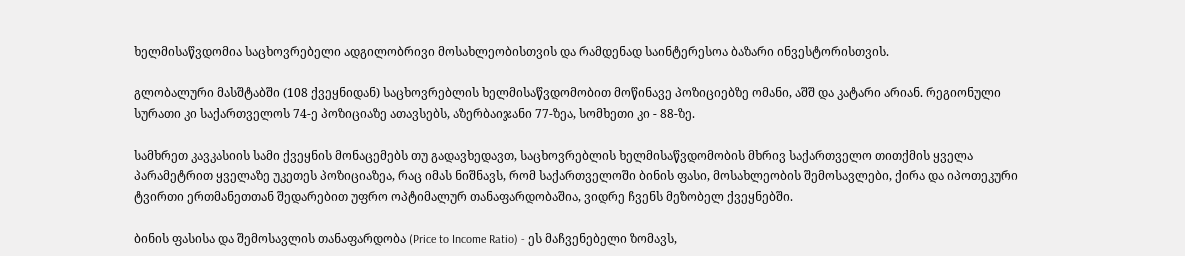ხელმისაწვდომია საცხოვრებელი ადგილობრივი მოსახლეობისთვის და რამდენად საინტერესოა ბაზარი ინვესტორისთვის.

გლობალური მასშტაბში (108 ქვეყნიდან) საცხოვრებლის ხელმისაწვდომობით მოწინავე პოზიციებზე ომანი, აშშ და კატარი არიან. რეგიონული სურათი კი საქართველოს 74-ე პოზიციაზე ათავსებს, აზერბაიჯანი 77-ზეა, სომხეთი კი - 88-ზე.

სამხრეთ კავკასიის სამი ქვეყნის მონაცემებს თუ გადავხედავთ, საცხოვრებლის ხელმისაწვდომობის მხრივ საქართველო თითქმის ყველა პარამეტრით ყველაზე უკეთეს პოზიციაზეა, რაც იმას ნიშნავს, რომ საქართველოში ბინის ფასი, მოსახლეობის შემოსავლები, ქირა და იპოთეკური ტვირთი ერთმანეთთან შედარებით უფრო ოპტიმალურ თანაფარდობაშია, ვიდრე ჩვენს მეზობელ ქვეყნებში.

ბინის ფასისა და შემოსავლის თანაფარდობა (Price to Income Ratio) - ეს მაჩვენებელი ზომავს,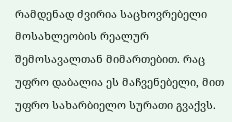რამდენად ძვირია საცხოვრებელი მოსახლეობის რეალურ შემოსავალთან მიმართებით. რაც უფრო დაბალია ეს მაჩვენებელი, მით უფრო სახარბიელო სურათი გვაქვს.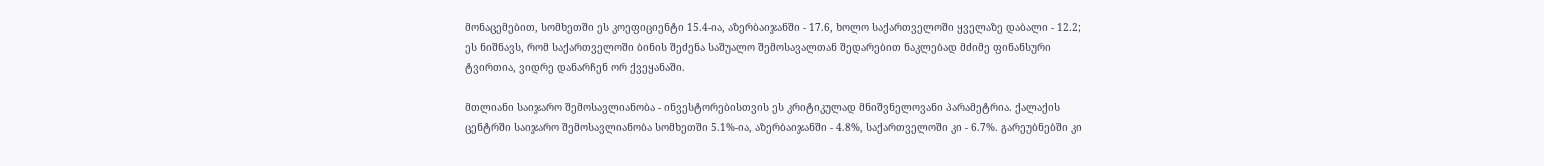მონაცემებით, სომხეთში ეს კოეფიციენტი 15.4-ია, აზერბაიჯანში - 17.6, ხოლო საქართველოში ყველაზე დაბალი - 12.2; ეს ნიშნავს, რომ საქართველოში ბინის შეძენა საშუალო შემოსავალთან შედარებით ნაკლებად მძიმე ფინანსური ტვირთია, ვიდრე დანარჩენ ორ ქვეყანაში.

მთლიანი საიჯარო შემოსავლიანობა - ინვესტორებისთვის ეს კრიტიკულად მნიშვნელოვანი პარამეტრია. ქალაქის ცენტრში საიჯარო შემოსავლიანობა სომხეთში 5.1%-ია, აზერბაიჯანში - 4.8%, საქართველოში კი - 6.7%. გარეუბნებში კი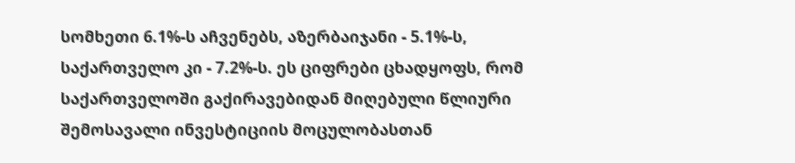სომხეთი 6.1%-ს აჩვენებს, აზერბაიჯანი - 5.1%-ს, საქართველო კი - 7.2%-ს. ეს ციფრები ცხადყოფს, რომ საქართველოში გაქირავებიდან მიღებული წლიური შემოსავალი ინვესტიციის მოცულობასთან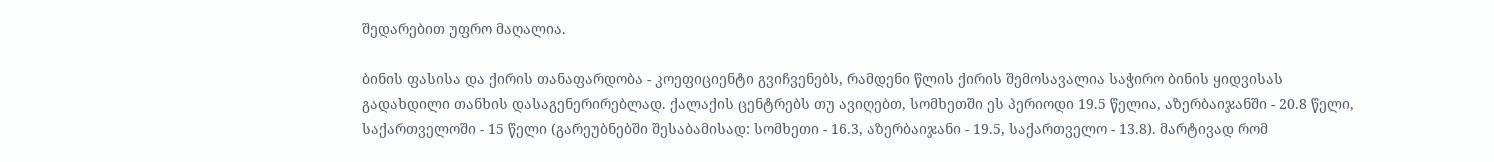შედარებით უფრო მაღალია.

ბინის ფასისა და ქირის თანაფარდობა - კოეფიციენტი გვიჩვენებს, რამდენი წლის ქირის შემოსავალია საჭირო ბინის ყიდვისას გადახდილი თანხის დასაგენერირებლად. ქალაქის ცენტრებს თუ ავიღებთ, სომხეთში ეს პერიოდი 19.5 წელია, აზერბაიჯანში - 20.8 წელი, საქართველოში - 15 წელი (გარეუბნებში შესაბამისად: სომხეთი - 16.3, აზერბაიჯანი - 19.5, საქართველო - 13.8). მარტივად რომ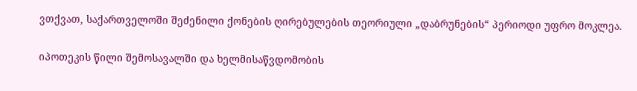ვთქვათ, საქართველოში შეძენილი ქონების ღირებულების თეორიული „დაბრუნების“ პერიოდი უფრო მოკლეა.

იპოთეკის წილი შემოსავალში და ხელმისაწვდომობის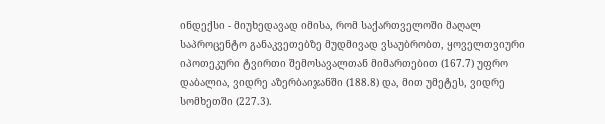ინდექსი - მიუხედავად იმისა, რომ საქართველოში მაღალ საპროცენტო განაკვეთებზე მუდმივად ვსაუბრობთ, ყოველთვიური იპოთეკური ტვირთი შემოსავალთან მიმართებით (167.7) უფრო დაბალია, ვიდრე აზერბაიჯანში (188.8) და, მით უმეტეს, ვიდრე სომხეთში (227.3).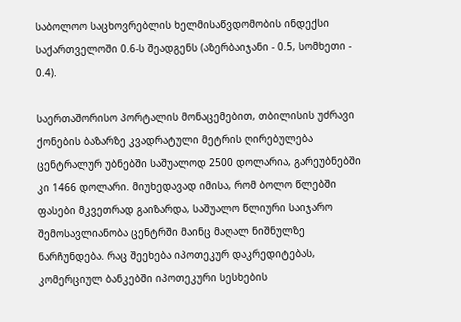საბოლოო საცხოვრებლის ხელმისაწვდომობის ინდექსი საქართველოში 0.6-ს შეადგენს (აზერბაიჯანი - 0.5, სომხეთი - 0.4).

საერთაშორისო პორტალის მონაცემებით, თბილისის უძრავი ქონების ბაზარზე კვადრატული მეტრის ღირებულება ცენტრალურ უბნებში საშუალოდ 2500 დოლარია, გარეუბნებში კი 1466 დოლარი. მიუხედავად იმისა, რომ ბოლო წლებში ფასები მკვეთრად გაიზარდა, საშუალო წლიური საიჯარო შემოსავლიანობა ცენტრში მაინც მაღალ ნიშნულზე ნარჩუნდება. რაც შეეხება იპოთეკურ დაკრედიტებას, კომერციულ ბანკებში იპოთეკური სესხების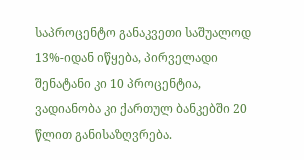საპროცენტო განაკვეთი საშუალოდ 13%-იდან იწყება, პირველადი შენატანი კი 10 პროცენტია, ვადიანობა კი ქართულ ბანკებში 20 წლით განისაზღვრება.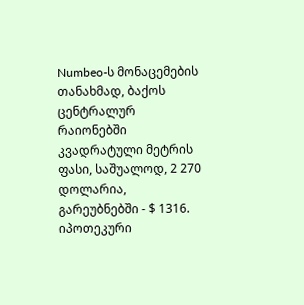Numbeo-ს მონაცემების თანახმად, ბაქოს ცენტრალურ რაიონებში კვადრატული მეტრის ფასი, საშუალოდ, 2 270 დოლარია, გარეუბნებში - $ 1316. იპოთეკური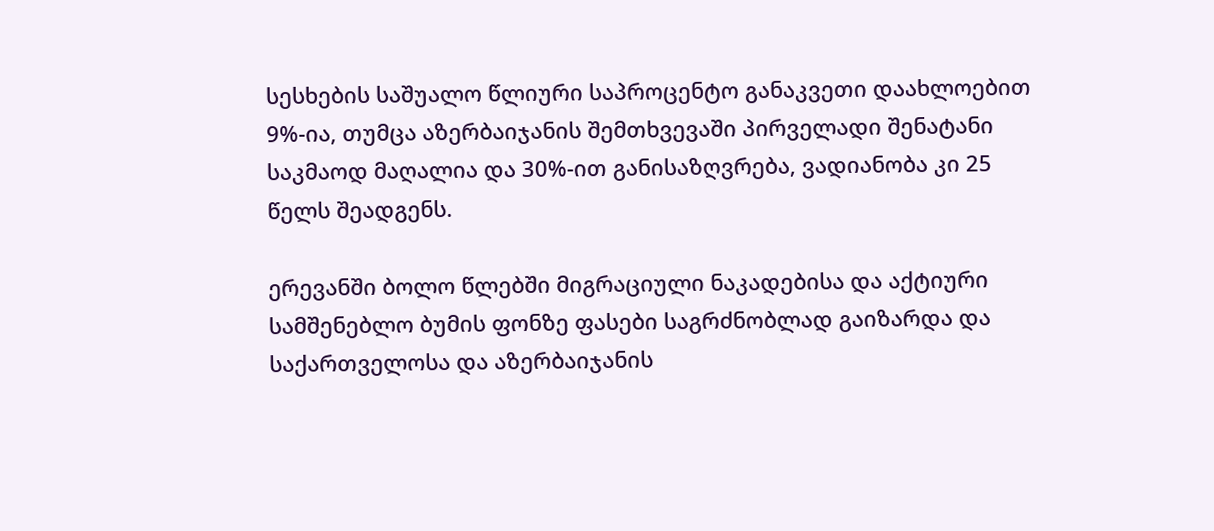სესხების საშუალო წლიური საპროცენტო განაკვეთი დაახლოებით 9%-ია, თუმცა აზერბაიჯანის შემთხვევაში პირველადი შენატანი საკმაოდ მაღალია და 30%-ით განისაზღვრება, ვადიანობა კი 25 წელს შეადგენს.

ერევანში ბოლო წლებში მიგრაციული ნაკადებისა და აქტიური სამშენებლო ბუმის ფონზე ფასები საგრძნობლად გაიზარდა და საქართველოსა და აზერბაიჯანის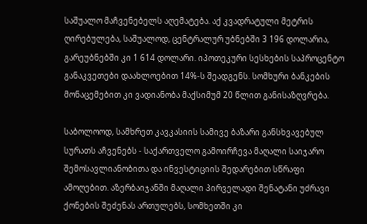საშუალო მაჩვენებელს აღემატება. აქ კვადრატული მეტრის ღირებულება, საშუალოდ, ცენტრალურ უბნებში 3 196 დოლარია, გარეუბნებში კი 1 614 დოლარი. იპოთეკური სესხების საპროცენტო განაკვეთები დაახლოებით 14%-ს შეადგენს. სომხური ბანკების მონაცემებით კი ვადიანობა მაქსიმუმ 20 წლით განისაზღვრება.

საბოლოოდ, სამხრეთ კავკასიის სამივე ბაზარი განსხვავებულ სურათს აჩვენებს - საქართველო გამოირჩევა მაღალი საიჯარო შემოსავლიანობითა და ინვესტიციის შედარებით სწრაფი ამოღებით. აზერბაიჯანში მაღალი პირველადი შენატანი უძრავი ქონების შეძენას ართულებს, სომხეთში კი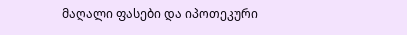მაღალი ფასები და იპოთეკური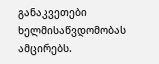განაკვეთები ხელმისაწვდომობას ამცირებს.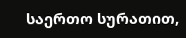საერთო სურათით,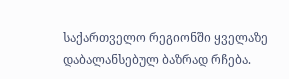საქართველო რეგიონში ყველაზე დაბალანსებულ ბაზრად რჩება.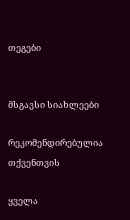თეგები


მსგავსი სიახლეები

რეკომენდირებულია თქვენთვის

ყველა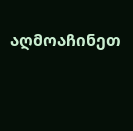აღმოაჩინეთ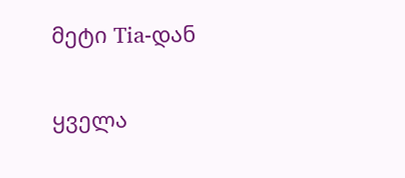მეტი Tia-დან

ყველა